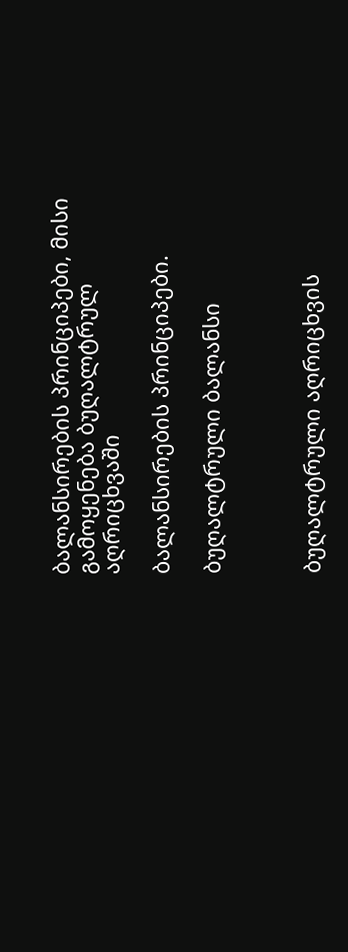ბალანსირების პრინციპები, მისი გამოყენება ბუღალტრულ აღრიცხვაში

ბალანსირების პრინციპები.

ბუღალტრული ბალანსი



ბუღალტრული აღრიცხვის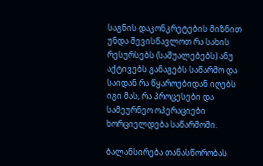საგნის დაკონკრეტების მიზნით უნდა შევისწავლოთ რა სახის რესურსებს (საშუალებებს) ანუ აქტივებს განაგებს საწარმო და საიდან რა წყაროებიდან იღებს იგი მას, რა პროცესები და სამეურნეო ოპერაციები ხორციელდება საწარმოში.

ბალანსირება თანასწორობას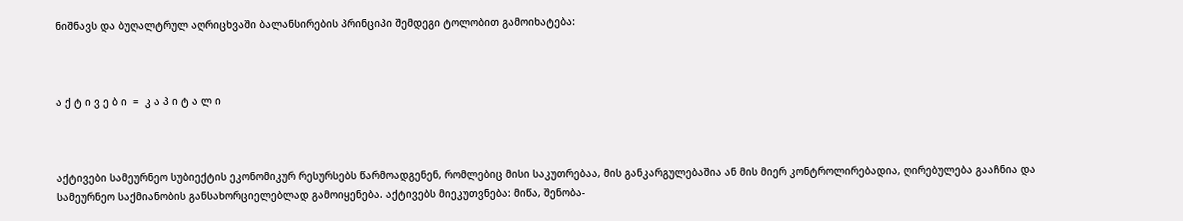ნიშნავს და ბუღალტრულ აღრიცხვაში ბალანსირების პრინციპი შემდეგი ტოლობით გამოიხატება:



ა ქ ტ ი ვ ე ბ ი  =  კ ა პ ი ტ ა ლ ი



აქტივები სამეურნეო სუბიექტის ეკონომიკურ რესურსებს წარმოადგენენ, რომლებიც მისი საკუთრებაა, მის განკარგულებაშია ან მის მიერ კონტროლირებადია, ღირებულება გააჩნია და სამეურნეო საქმიანობის განსახორციელებლად გამოიყენება. აქტივებს მიეკუთვნება: მიწა, შენობა-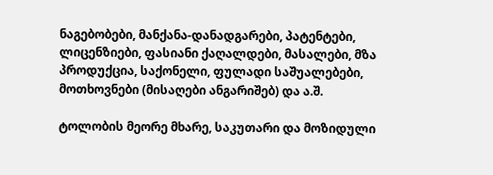ნაგებობები, მანქანა-დანადგარები, პატენტები, ლიცენზიები, ფასიანი ქაღალდები, მასალები, მზა პროდუქცია, საქონელი, ფულადი საშუალებები, მოთხოვნები (მისაღები ანგარიშებ) და ა.შ.

ტოლობის მეორე მხარე, საკუთარი და მოზიდული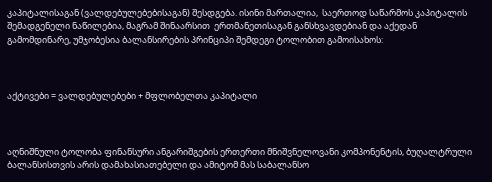კაპიტალისაგან (ვალდებულებებისაგან) შესდგება. ისინი მართალია,  საერთოდ საწარმოს კაპიტალის შემადგენელი ნაწილებია, მაგრამ შინაარსით  ერთმანეთისაგან განსხვავდებიან და აქედან გამომდინარე, უმჯობესია ბალანსირების პრინციპი შემდეგი ტოლობით გამოისახოს:



აქტივები = ვალდებულებები + მფლობელთა კაპიტალი



აღნიშნული ტოლობა ფინანსური ანგარიშგების ერთერთი მნიშვნელოვანი კომპონენტის, ბუღალტრული ბალანსისთვის არის დამახასიათებელი და ამიტომ მას საბალანსო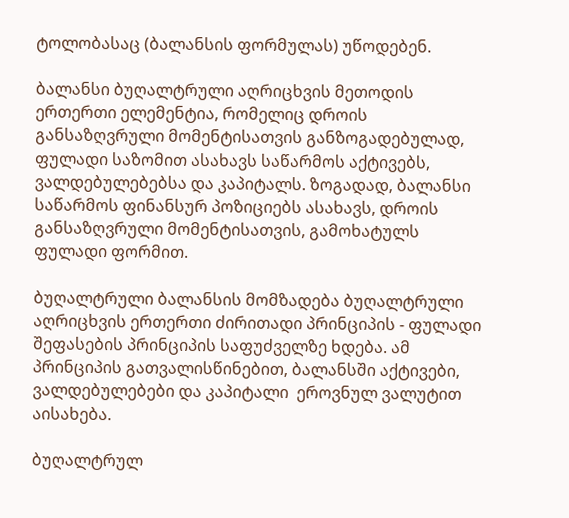ტოლობასაც (ბალანსის ფორმულას) უწოდებენ.

ბალანსი ბუღალტრული აღრიცხვის მეთოდის ერთერთი ელემენტია, რომელიც დროის განსაზღვრული მომენტისათვის განზოგადებულად, ფულადი საზომით ასახავს საწარმოს აქტივებს, ვალდებულებებსა და კაპიტალს. ზოგადად, ბალანსი საწარმოს ფინანსურ პოზიციებს ასახავს, დროის განსაზღვრული მომენტისათვის, გამოხატულს ფულადი ფორმით.

ბუღალტრული ბალანსის მომზადება ბუღალტრული აღრიცხვის ერთერთი ძირითადი პრინციპის - ფულადი შეფასების პრინციპის საფუძველზე ხდება. ამ პრინციპის გათვალისწინებით, ბალანსში აქტივები, ვალდებულებები და კაპიტალი  ეროვნულ ვალუტით აისახება.

ბუღალტრულ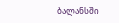ბალანსში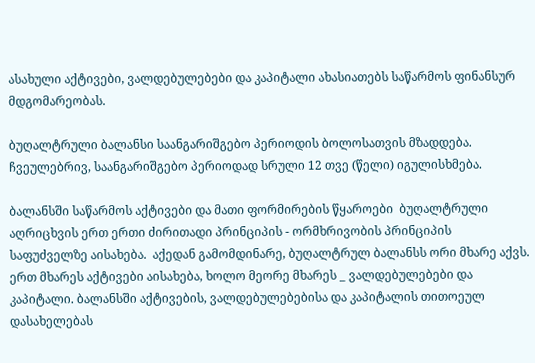ასახული აქტივები, ვალდებულებები და კაპიტალი ახასიათებს საწარმოს ფინანსურ მდგომარეობას.

ბუღალტრული ბალანსი საანგარიშგებო პერიოდის ბოლოსათვის მზადდება. ჩვეულებრივ, საანგარიშგებო პერიოდად სრული 12 თვე (წელი) იგულისხმება.

ბალანსში საწარმოს აქტივები და მათი ფორმირების წყაროები  ბუღალტრული აღრიცხვის ერთ ერთი ძირითადი პრინციპის - ორმხრივობის პრინციპის საფუძველზე აისახება.  აქედან გამომდინარე, ბუღალტრულ ბალანსს ორი მხარე აქვს. ერთ მხარეს აქტივები აისახება, ხოლო მეორე მხარეს _ ვალდებულებები და კაპიტალი. ბალანსში აქტივების, ვალდებულებებისა და კაპიტალის თითოეულ დასახელებას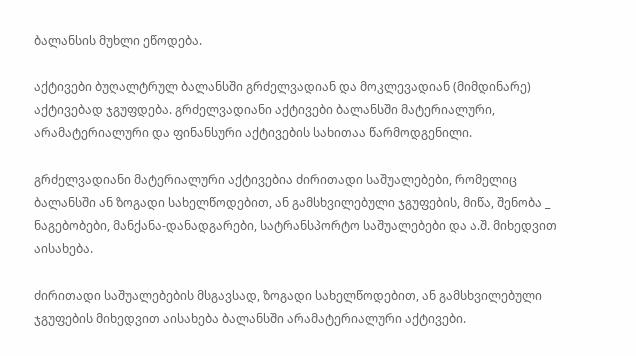ბალანსის მუხლი ეწოდება.

აქტივები ბუღალტრულ ბალანსში გრძელვადიან და მოკლევადიან (მიმდინარე) აქტივებად ჯგუფდება. გრძელვადიანი აქტივები ბალანსში მატერიალური, არამატერიალური და ფინანსური აქტივების სახითაა წარმოდგენილი.

გრძელვადიანი მატერიალური აქტივებია ძირითადი საშუალებები, რომელიც ბალანსში ან ზოგადი სახელწოდებით, ან გამსხვილებული ჯგუფების, მიწა, შენობა _ ნაგებობები, მანქანა-დანადგარები, სატრანსპორტო საშუალებები და ა.შ. მიხედვით აისახება.

ძირითადი საშუალებების მსგავსად, ზოგადი სახელწოდებით, ან გამსხვილებული ჯგუფების მიხედვით აისახება ბალანსში არამატერიალური აქტივები.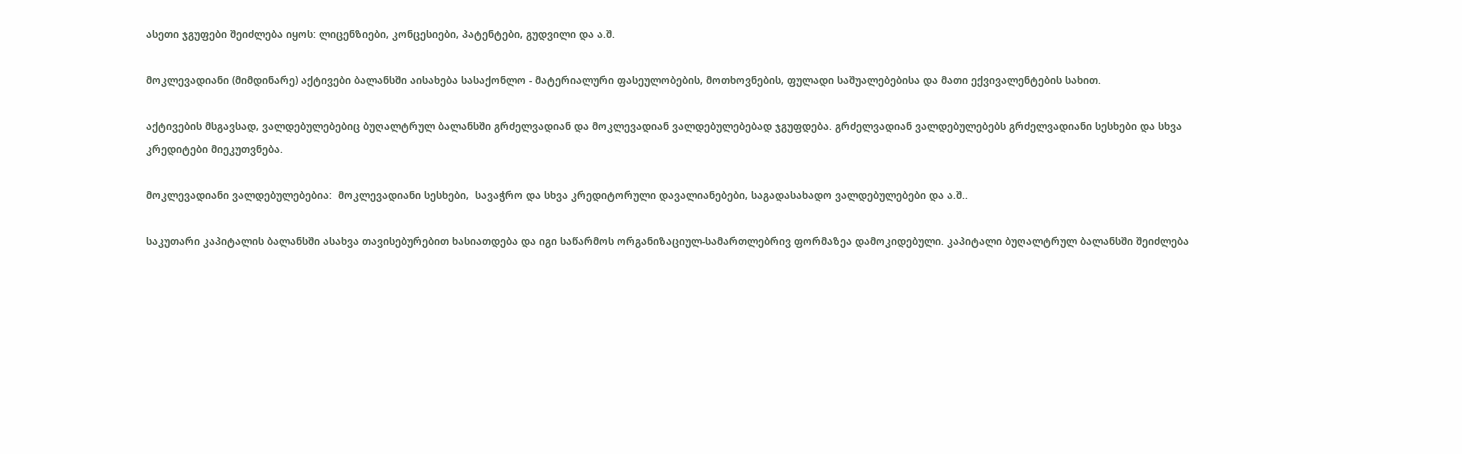ასეთი ჯგუფები შეიძლება იყოს: ლიცენზიები, კონცესიები, პატენტები, გუდვილი და ა.შ.

მოკლევადიანი (მიმდინარე) აქტივები ბალანსში აისახება სასაქონლო - მატერიალური ფასეულობების, მოთხოვნების, ფულადი საშუალებებისა და მათი ექვივალენტების სახით.

აქტივების მსგავსად, ვალდებულებებიც ბუღალტრულ ბალანსში გრძელვადიან და მოკლევადიან ვალდებულებებად ჯგუფდება. გრძელვადიან ვალდებულებებს გრძელვადიანი სესხები და სხვა კრედიტები მიეკუთვნება.

მოკლევადიანი ვალდებულებებია:  მოკლევადიანი სესხები,  სავაჭრო და სხვა კრედიტორული დავალიანებები, საგადასახადო ვალდებულებები და ა.შ..

საკუთარი კაპიტალის ბალანსში ასახვა თავისებურებით ხასიათდება და იგი საწარმოს ორგანიზაციულ-სამართლებრივ ფორმაზეა დამოკიდებული. კაპიტალი ბუღალტრულ ბალანსში შეიძლება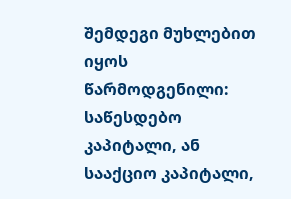შემდეგი მუხლებით იყოს წარმოდგენილი: საწესდებო კაპიტალი, ან სააქციო კაპიტალი,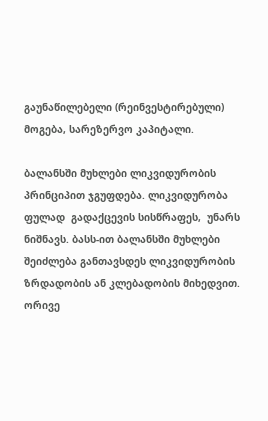გაუნაწილებელი (რეინვესტირებული) მოგება, სარეზერვო კაპიტალი.

ბალანსში მუხლები ლიკვიდურობის პრინციპით ჯგუფდება. ლიკვიდურობა  ფულად  გადაქცევის სისწრაფეს,  უნარს ნიშნავს. ბასს-ით ბალანსში მუხლები შეიძლება განთავსდეს ლიკვიდურობის ზრდადობის ან კლებადობის მიხედვით.  ორივე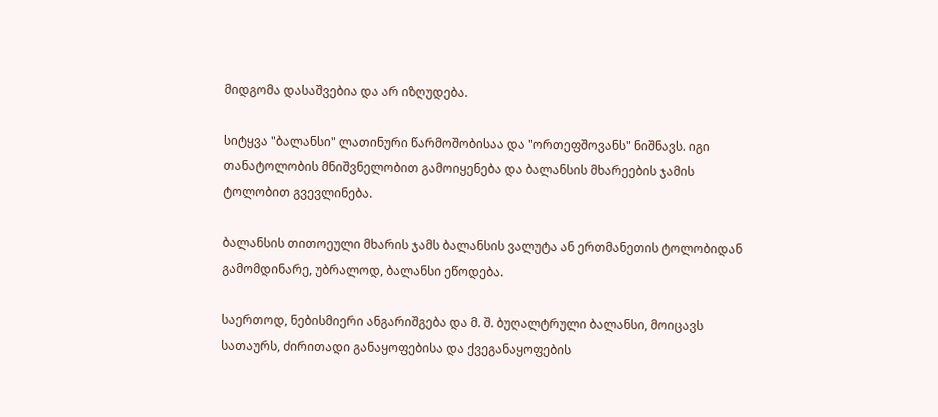მიდგომა დასაშვებია და არ იზღუდება.

სიტყვა "ბალანსი" ლათინური წარმოშობისაა და "ორთეფშოვანს" ნიშნავს. იგი თანატოლობის მნიშვნელობით გამოიყენება და ბალანსის მხარეების ჯამის ტოლობით გვევლინება.

ბალანსის თითოეული მხარის ჯამს ბალანსის ვალუტა ან ერთმანეთის ტოლობიდან გამომდინარე, უბრალოდ, ბალანსი ეწოდება.

საერთოდ, ნებისმიერი ანგარიშგება და მ. შ. ბუღალტრული ბალანსი, მოიცავს სათაურს, ძირითადი განაყოფებისა და ქვეგანაყოფების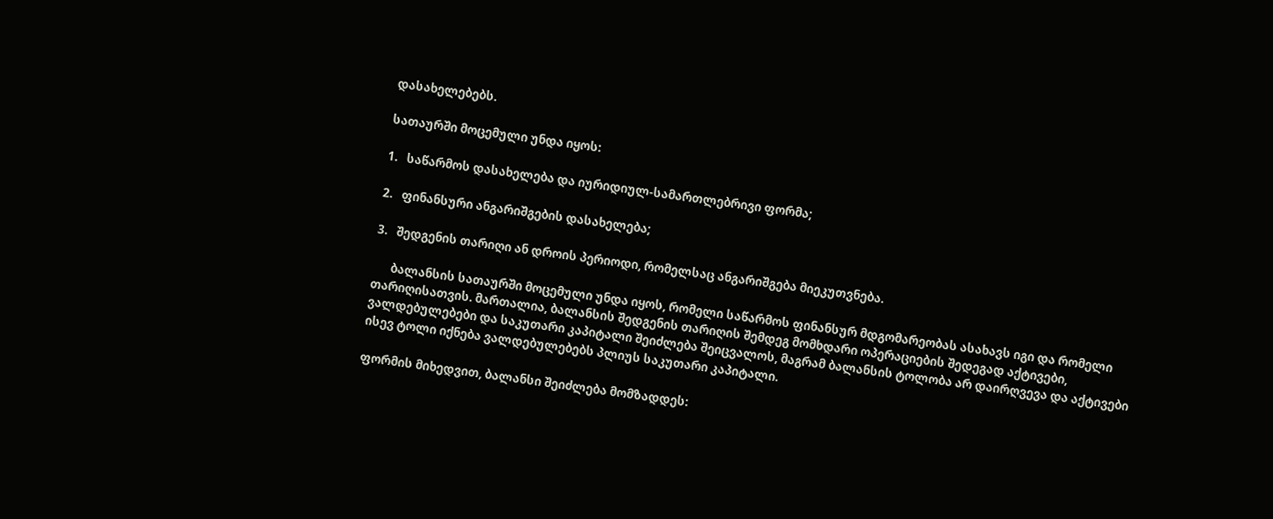დასახელებებს.

სათაურში მოცემული უნდა იყოს:

1.   საწარმოს დასახელება და იურიდიულ-სამართლებრივი ფორმა;

2.   ფინანსური ანგარიშგების დასახელება;

3.   შედგენის თარიღი ან დროის პერიოდი, რომელსაც ანგარიშგება მიეკუთვნება.

      ბალანსის სათაურში მოცემული უნდა იყოს, რომელი საწარმოს ფინანსურ მდგომარეობას ასახავს იგი და რომელი თარიღისათვის. მართალია, ბალანსის შედგენის თარიღის შემდეგ მომხდარი ოპერაციების შედეგად აქტივები, ვალდებულებები და საკუთარი კაპიტალი შეიძლება შეიცვალოს, მაგრამ ბალანსის ტოლობა არ დაირღვევა და აქტივები ისევ ტოლი იქნება ვალდებულებებს პლიუს საკუთარი კაპიტალი.

ფორმის მიხედვით, ბალანსი შეიძლება მომზადდეს: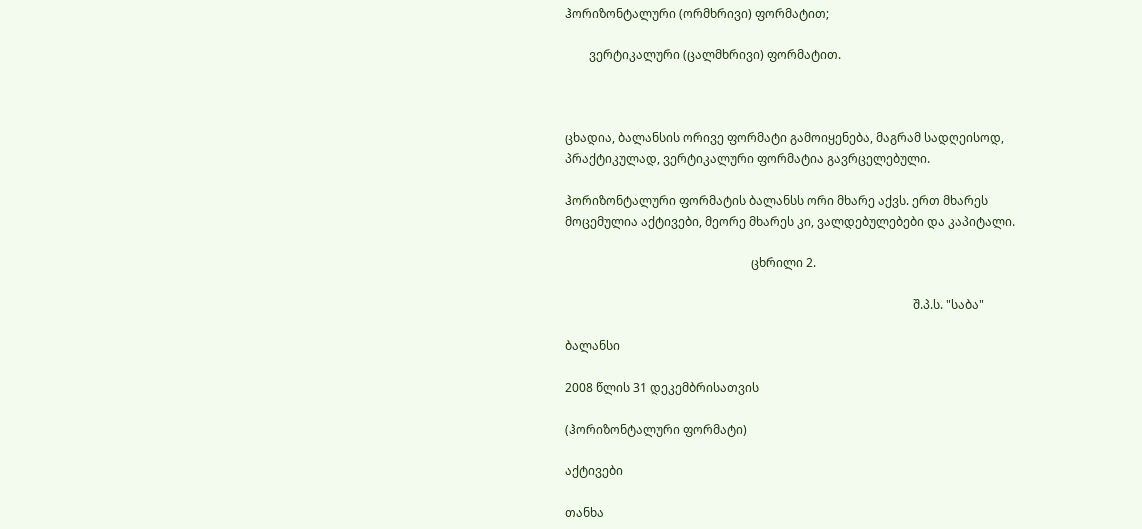ჰორიზონტალური (ორმხრივი) ფორმატით;

        ვერტიკალური (ცალმხრივი) ფორმატით.



ცხადია, ბალანსის ორივე ფორმატი გამოიყენება, მაგრამ სადღეისოდ, პრაქტიკულად, ვერტიკალური ფორმატია გავრცელებული.

ჰორიზონტალური ფორმატის ბალანსს ორი მხარე აქვს. ერთ მხარეს მოცემულია აქტივები, მეორე მხარეს კი, ვალდებულებები და კაპიტალი.

                                                              ცხრილი 2.

                                                                                                                    შ.პ.ს. "საბა"

ბალანსი

2008 წლის 31 დეკემბრისათვის

(ჰორიზონტალური ფორმატი)

აქტივები

თანხა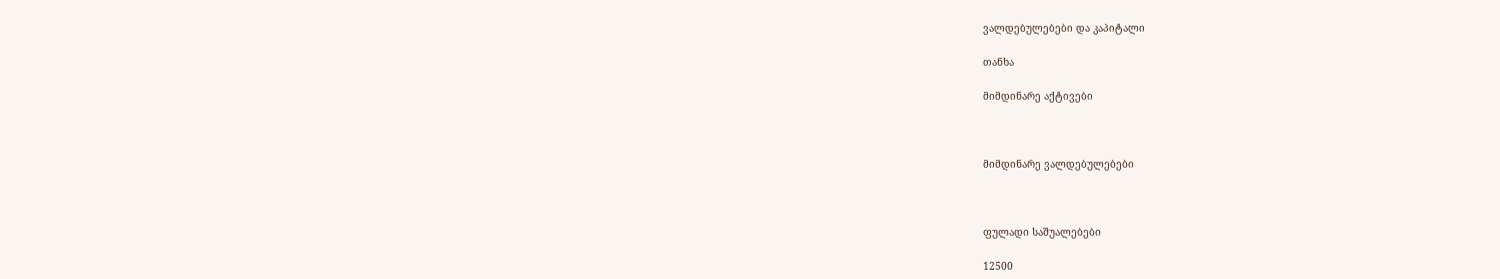ვალდებულებები და კაპიტალი

თანხა

მიმდინარე აქტივები



მიმდინარე ვალდებულებები



ფულადი საშუალებები

12500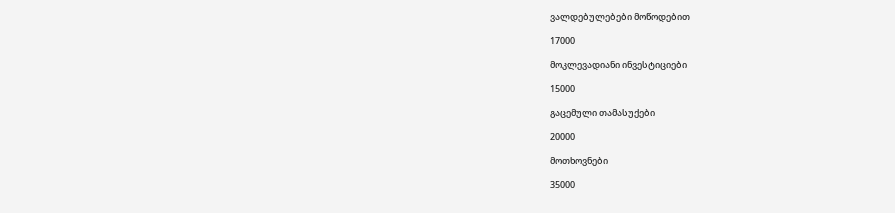ვალდებულებები მოწოდებით

17000

მოკლევადიანი ინვესტიციები

15000

გაცემული თამასუქები

20000

მოთხოვნები

35000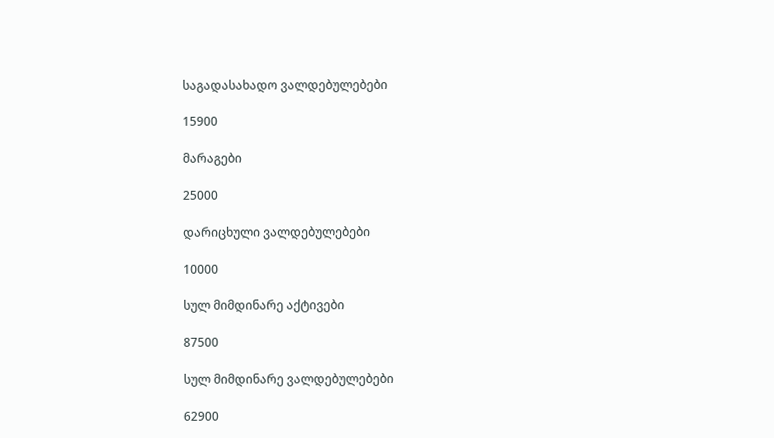საგადასახადო ვალდებულებები

15900

მარაგები

25000

დარიცხული ვალდებულებები

10000

სულ მიმდინარე აქტივები

87500

სულ მიმდინარე ვალდებულებები

62900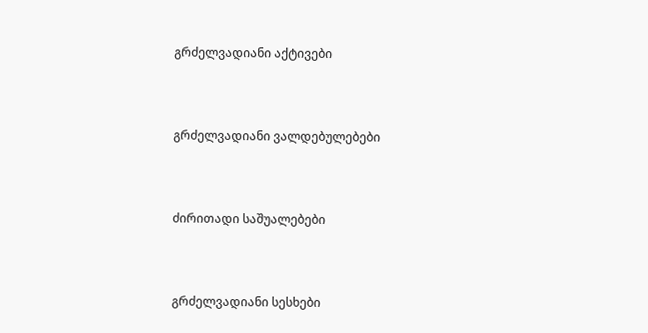გრძელვადიანი აქტივები



გრძელვადიანი ვალდებულებები



ძირითადი საშუალებები



გრძელვადიანი სესხები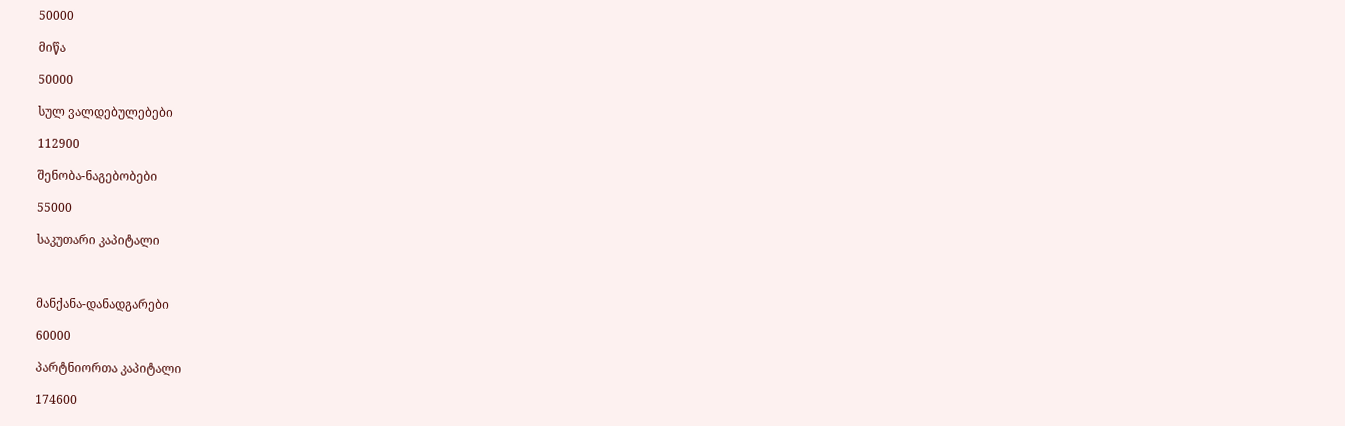50000

მიწა

50000

სულ ვალდებულებები

112900

შენობა-ნაგებობები

55000

საკუთარი კაპიტალი



მანქანა-დანადგარები

60000

პარტნიორთა კაპიტალი

174600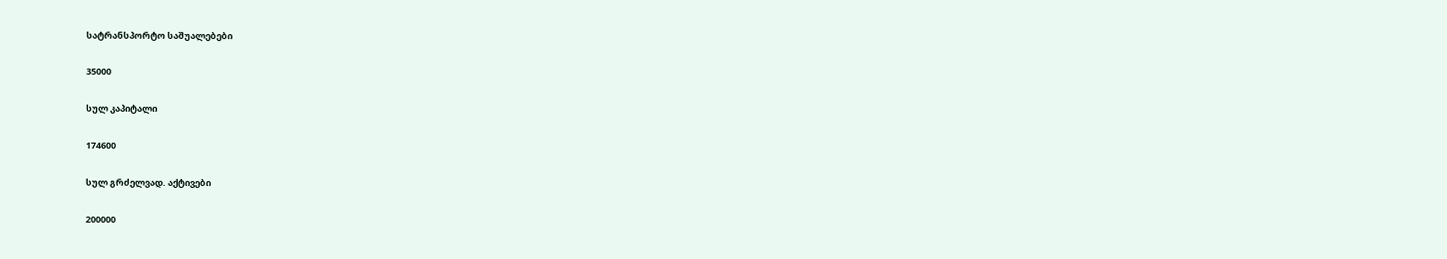სატრანსპორტო საშუალებები

35000

სულ კაპიტალი

174600

სულ გრძელვად. აქტივები

200000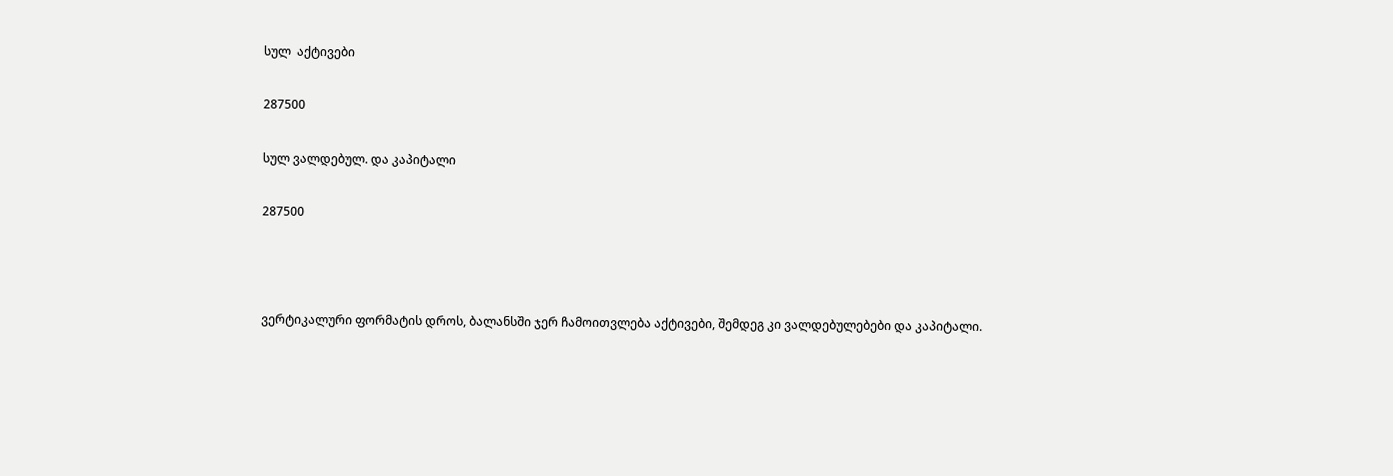სულ  აქტივები

287500

სულ ვალდებულ. და კაპიტალი

287500



ვერტიკალური ფორმატის დროს, ბალანსში ჯერ ჩამოითვლება აქტივები, შემდეგ კი ვალდებულებები და კაპიტალი.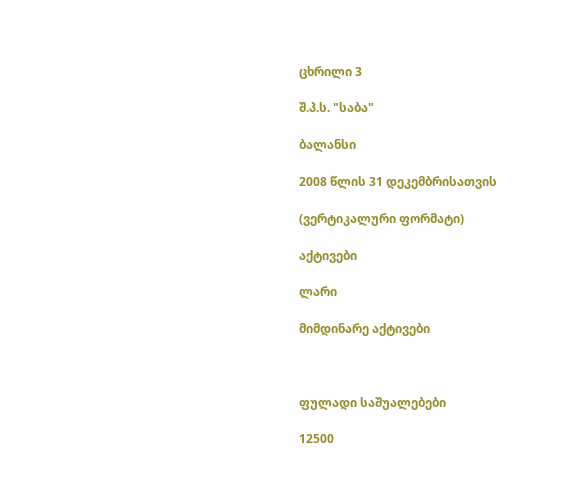ცხრილი 3

შ.პ.ს. "საბა"

ბალანსი

2008 წლის 31 დეკემბრისათვის

(ვერტიკალური ფორმატი)

აქტივები

ლარი

მიმდინარე აქტივები



ფულადი საშუალებები

12500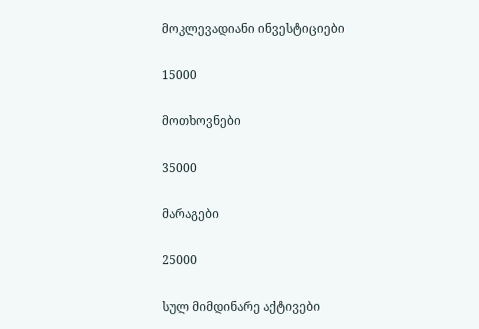მოკლევადიანი ინვესტიციები

15000

მოთხოვნები

35000

მარაგები

25000

სულ მიმდინარე აქტივები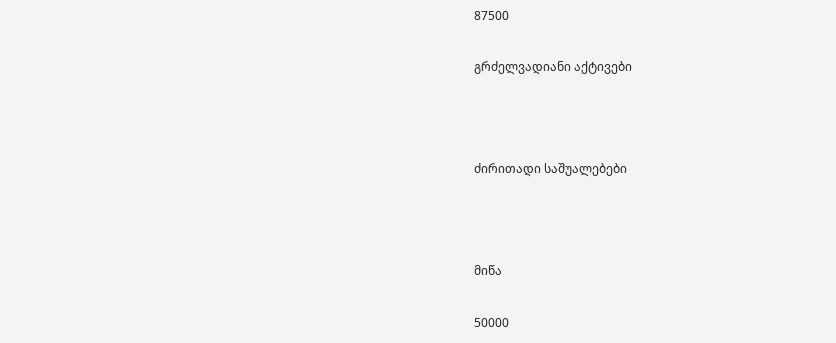87500

გრძელვადიანი აქტივები



ძირითადი საშუალებები



მიწა

50000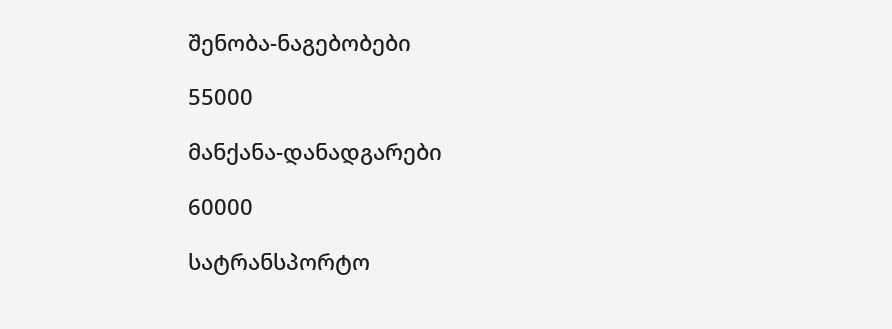შენობა-ნაგებობები

55000

მანქანა-დანადგარები

60000

სატრანსპორტო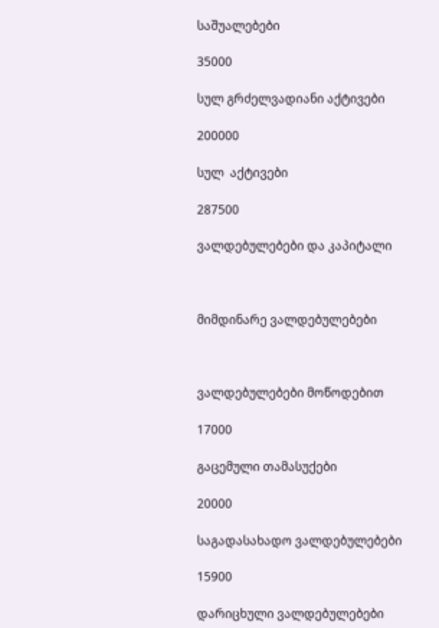საშუალებები

35000

სულ გრძელვადიანი აქტივები

200000

სულ  აქტივები

287500

ვალდებულებები და კაპიტალი



მიმდინარე ვალდებულებები



ვალდებულებები მოწოდებით

17000

გაცემული თამასუქები

20000

საგადასახადო ვალდებულებები

15900

დარიცხული ვალდებულებები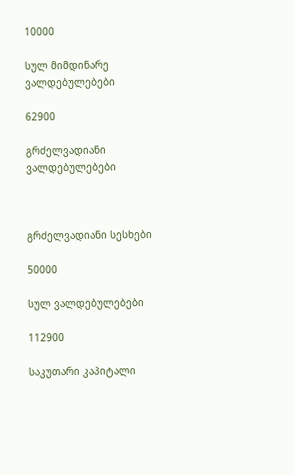10000

სულ მიმდინარე ვალდებულებები

62900

გრძელვადიანი ვალდებულებები



გრძელვადიანი სესხები

50000

სულ ვალდებულებები

112900

საკუთარი კაპიტალი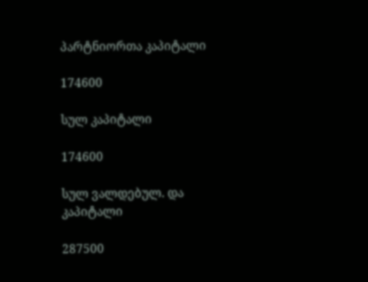პარტნიორთა კაპიტალი

174600

სულ კაპიტალი

174600

სულ ვალდებულ. და კაპიტალი

287500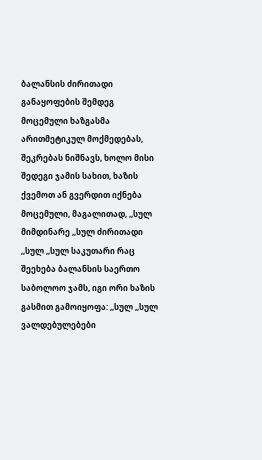ბალანსის ძირითადი განაყოფების შემდეგ მოცემული ხაზგასმა არითმეტიკულ მოქმედებას, შეკრებას ნიშნავს, ხოლო მისი შედეგი ჯამის სახით, ხაზის ქვემოთ ან გვერდით იქნება მოცემული, მაგალითად, ,,სულ მიმდინარე ,,სულ ძირითადი ,,სულ ,,სულ საკუთარი რაც შეეხება ბალანსის საერთო საბოლოო ჯამს, იგი ორი ხაზის გასმით გამოიყოფა: ,,სულ ,,სულ ვალდებულებები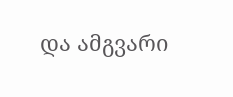და ამგვარი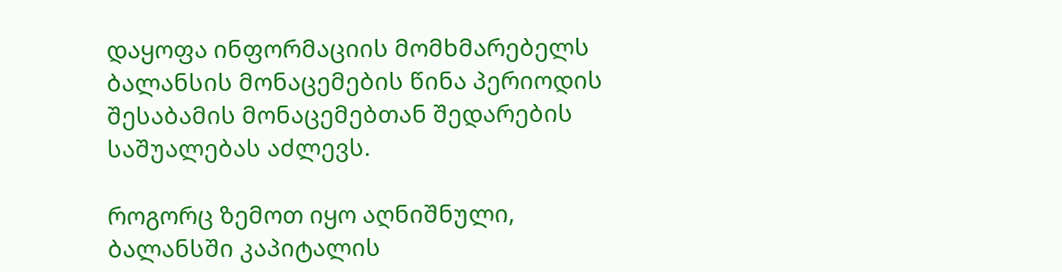დაყოფა ინფორმაციის მომხმარებელს ბალანსის მონაცემების წინა პერიოდის შესაბამის მონაცემებთან შედარების საშუალებას აძლევს.

როგორც ზემოთ იყო აღნიშნული, ბალანსში კაპიტალის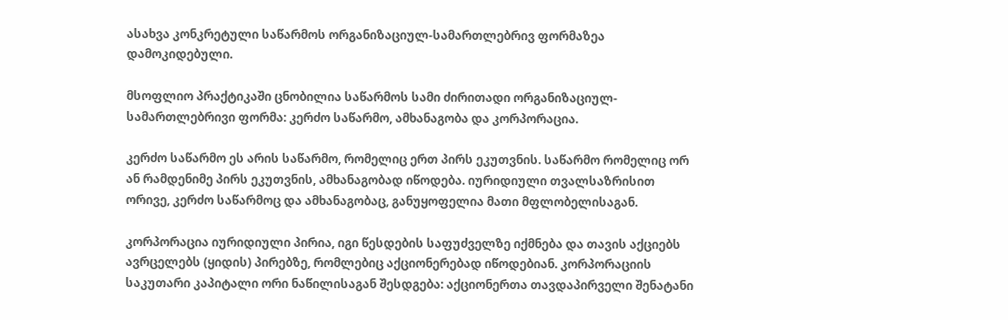ასახვა კონკრეტული საწარმოს ორგანიზაციულ-სამართლებრივ ფორმაზეა დამოკიდებული.

მსოფლიო პრაქტიკაში ცნობილია საწარმოს სამი ძირითადი ორგანიზაციულ-სამართლებრივი ფორმა: კერძო საწარმო, ამხანაგობა და კორპორაცია.

კერძო საწარმო ეს არის საწარმო, რომელიც ერთ პირს ეკუთვნის. საწარმო რომელიც ორ ან რამდენიმე პირს ეკუთვნის, ამხანაგობად იწოდება. იურიდიული თვალსაზრისით ორივე, კერძო საწარმოც და ამხანაგობაც, განუყოფელია მათი მფლობელისაგან.

კორპორაცია იურიდიული პირია, იგი წესდების საფუძველზე იქმნება და თავის აქციებს ავრცელებს (ყიდის) პირებზე, რომლებიც აქციონერებად იწოდებიან. კორპორაციის საკუთარი კაპიტალი ორი ნაწილისაგან შესდგება: აქციონერთა თავდაპირველი შენატანი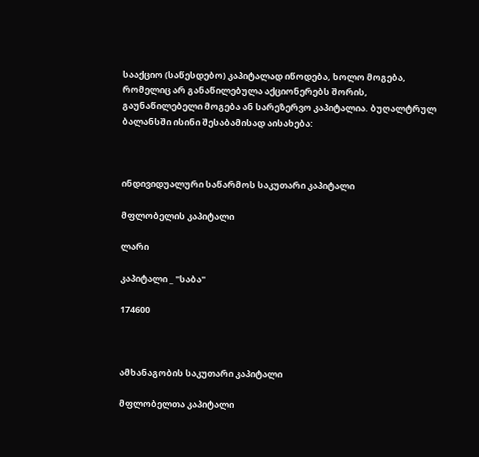სააქციო (საწესდებო) კაპიტალად იწოდება, ხოლო მოგება, რომელიც არ განაწილებულა აქციონერებს შორის, გაუნაწილებელი მოგება ან სარეზერვო კაპიტალია. ბუღალტრულ ბალანსში ისინი შესაბამისად აისახება:



ინდივიდუალური საწარმოს საკუთარი კაპიტალი

მფლობელის კაპიტალი

ლარი

კაპიტალი _ "საბა"

174600



ამხანაგობის საკუთარი კაპიტალი

მფლობელთა კაპიტალი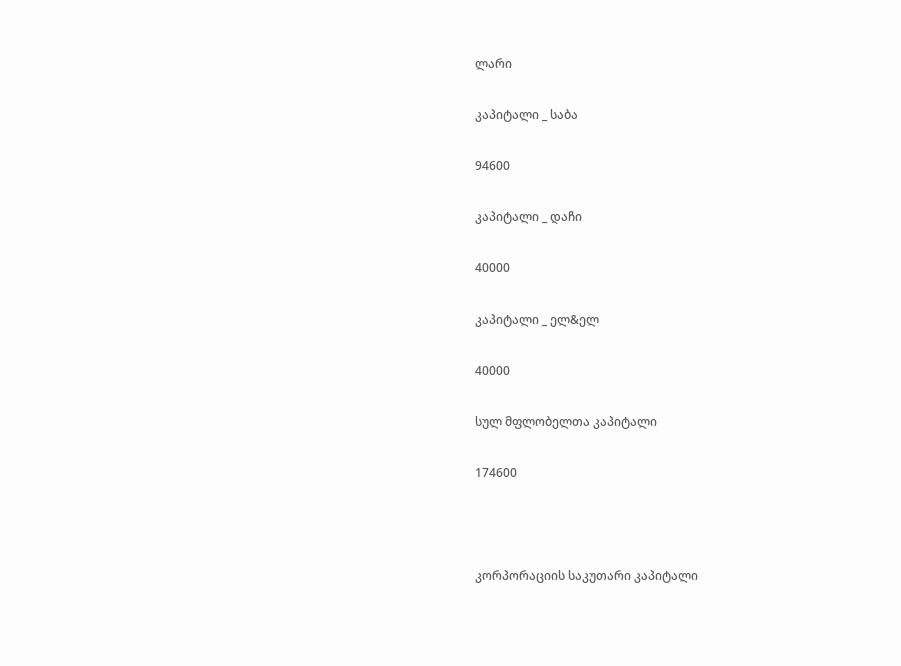ლარი

კაპიტალი _ საბა

94600

კაპიტალი _ დაჩი

40000

კაპიტალი _ ელ&ელ

40000

სულ მფლობელთა კაპიტალი

174600



კორპორაციის საკუთარი კაპიტალი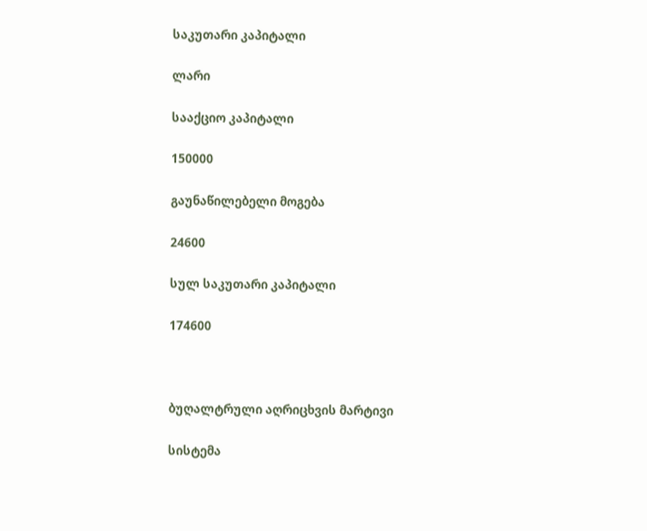საკუთარი კაპიტალი

ლარი

სააქციო კაპიტალი

150000

გაუნაწილებელი მოგება

24600

სულ საკუთარი კაპიტალი

174600



ბუღალტრული აღრიცხვის მარტივი

სისტემა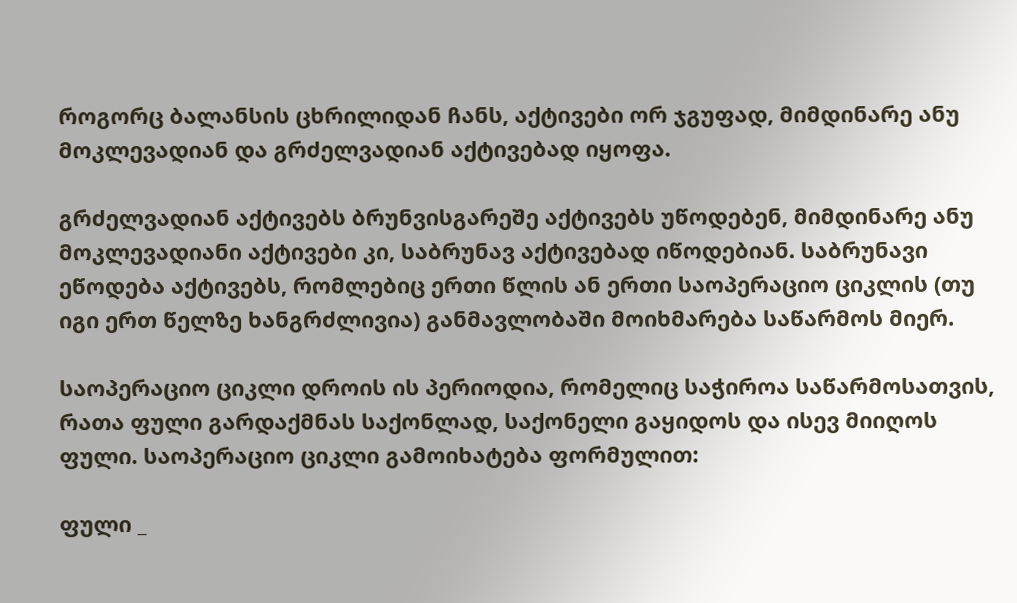როგორც ბალანსის ცხრილიდან ჩანს, აქტივები ორ ჯგუფად, მიმდინარე ანუ მოკლევადიან და გრძელვადიან აქტივებად იყოფა.

გრძელვადიან აქტივებს ბრუნვისგარეშე აქტივებს უწოდებენ, მიმდინარე ანუ მოკლევადიანი აქტივები კი, საბრუნავ აქტივებად იწოდებიან. საბრუნავი ეწოდება აქტივებს, რომლებიც ერთი წლის ან ერთი საოპერაციო ციკლის (თუ იგი ერთ წელზე ხანგრძლივია) განმავლობაში მოიხმარება საწარმოს მიერ.

საოპერაციო ციკლი დროის ის პერიოდია, რომელიც საჭიროა საწარმოსათვის, რათა ფული გარდაქმნას საქონლად, საქონელი გაყიდოს და ისევ მიიღოს ფული. საოპერაციო ციკლი გამოიხატება ფორმულით:

ფული _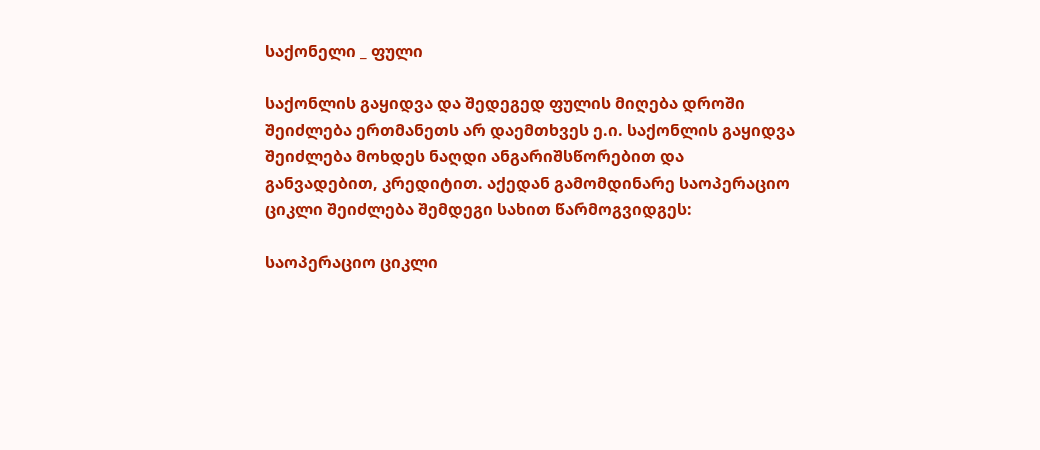საქონელი _ ფული

საქონლის გაყიდვა და შედეგედ ფულის მიღება დროში შეიძლება ერთმანეთს არ დაემთხვეს ე.ი. საქონლის გაყიდვა შეიძლება მოხდეს ნაღდი ანგარიშსწორებით და განვადებით, კრედიტით. აქედან გამომდინარე საოპერაციო ციკლი შეიძლება შემდეგი სახით წარმოგვიდგეს:

საოპერაციო ციკლი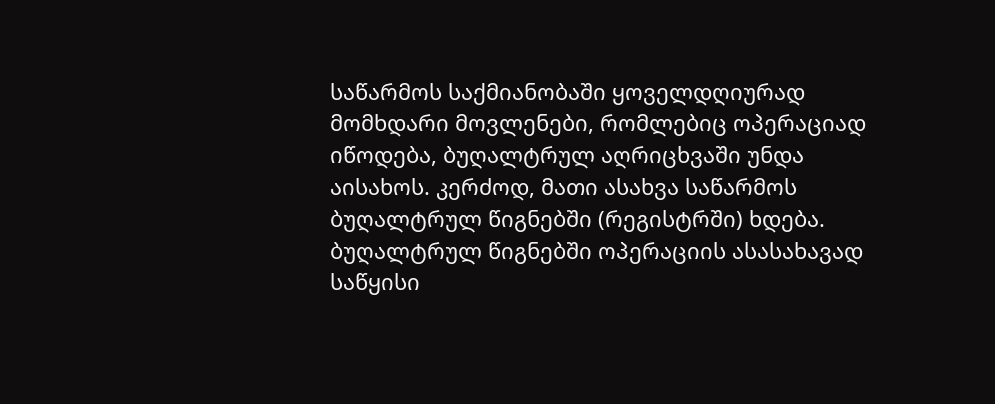საწარმოს საქმიანობაში ყოველდღიურად მომხდარი მოვლენები, რომლებიც ოპერაციად იწოდება, ბუღალტრულ აღრიცხვაში უნდა აისახოს. კერძოდ, მათი ასახვა საწარმოს ბუღალტრულ წიგნებში (რეგისტრში) ხდება. ბუღალტრულ წიგნებში ოპერაციის ასასახავად საწყისი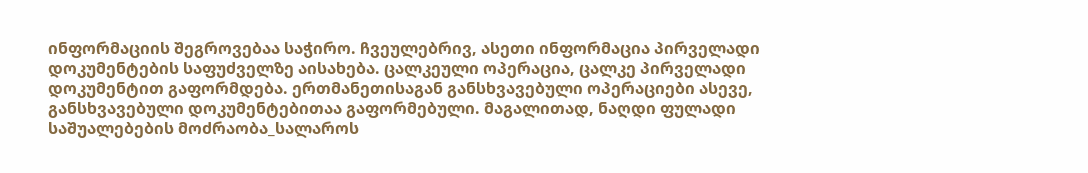ინფორმაციის შეგროვებაა საჭირო. ჩვეულებრივ, ასეთი ინფორმაცია პირველადი დოკუმენტების საფუძველზე აისახება. ცალკეული ოპერაცია, ცალკე პირველადი დოკუმენტით გაფორმდება. ერთმანეთისაგან განსხვავებული ოპერაციები ასევე, განსხვავებული დოკუმენტებითაა გაფორმებული. მაგალითად, ნაღდი ფულადი საშუალებების მოძრაობა_სალაროს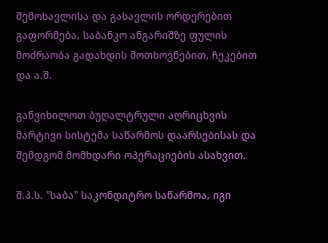შემოსავლისა და გასავლის ორდერებით გაფორმება, საბანკო ანგარიშზე ფულის მოძრაობა გადახდის მოთხოვნებით, ჩეკებით და ა.შ.

განვიხილოთ ბუღალტრული აღრიცხვის მარტივი სისტემა საწარმოს დაარსებისას და შემდგომ მომხდარი ოპერაციების ასახვით.

შ.პ.ს. "საბა" საკონდიტრო საწარმოა, იგი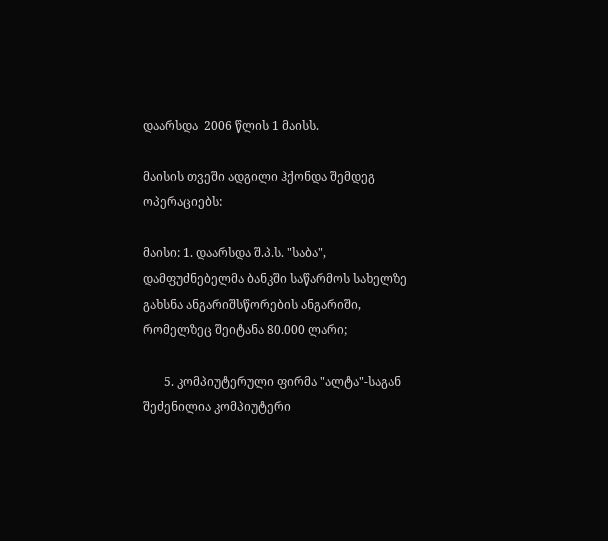დაარსდა  2006 წლის 1 მაისს.

მაისის თვეში ადგილი ჰქონდა შემდეგ ოპერაციებს:

მაისი: 1. დაარსდა შ.პ.ს. "საბა", დამფუძნებელმა ბანკში საწარმოს სახელზე გახსნა ანგარიშსწორების ანგარიში, რომელზეც შეიტანა 80.000 ლარი;

       5. კომპიუტერული ფირმა "ალტა"-საგან შეძენილია კომპიუტერი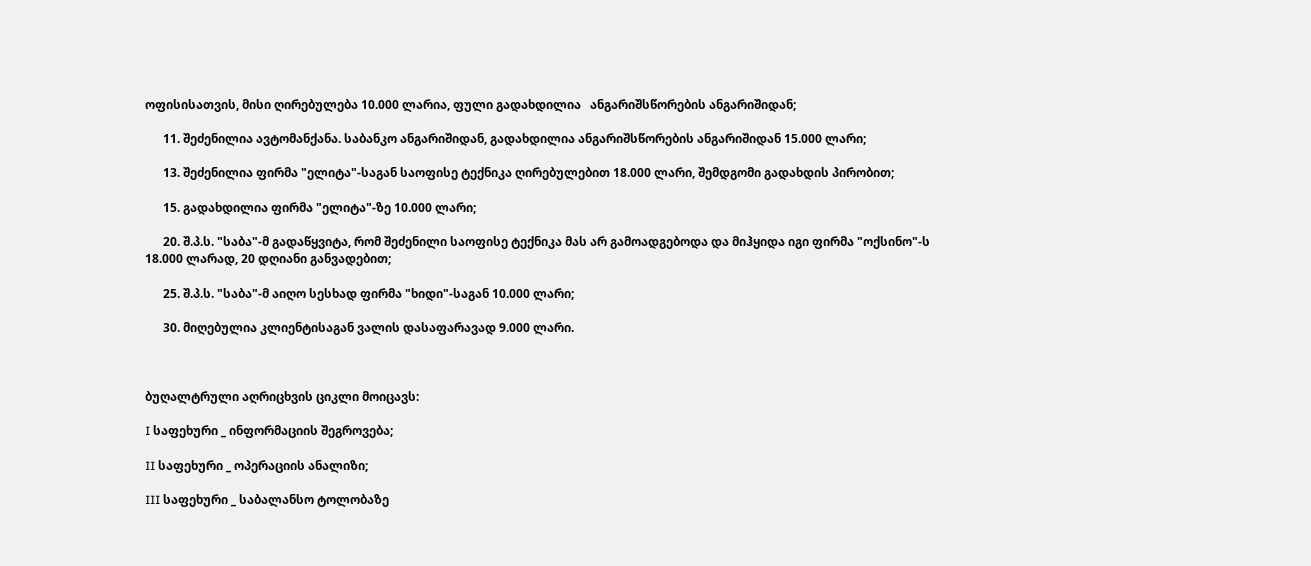ოფისისათვის, მისი ღირებულება 10.000 ლარია, ფული გადახდილია   ანგარიშსწორების ანგარიშიდან;

      11. შეძენილია ავტომანქანა. საბანკო ანგარიშიდან, გადახდილია ანგარიშსწორების ანგარიშიდან 15.000 ლარი;

      13. შეძენილია ფირმა "ელიტა"-საგან საოფისე ტექნიკა ღირებულებით 18.000 ლარი, შემდგომი გადახდის პირობით;

      15. გადახდილია ფირმა "ელიტა"-ზე 10.000 ლარი;

      20. შ.პ.ს. "საბა"-მ გადაწყვიტა, რომ შეძენილი საოფისე ტექნიკა მას არ გამოადგებოდა და მიჰყიდა იგი ფირმა "ოქსინო"-ს 18.000 ლარად, 20 დღიანი განვადებით;

      25. შ.პ.ს. "საბა"-მ აიღო სესხად ფირმა "ხიდი"-საგან 10.000 ლარი;

      30. მიღებულია კლიენტისაგან ვალის დასაფარავად 9.000 ლარი.



ბუღალტრული აღრიცხვის ციკლი მოიცავს:

I საფეხური _ ინფორმაციის შეგროვება;

II საფეხური _ ოპერაციის ანალიზი;

III საფეხური _ საბალანსო ტოლობაზე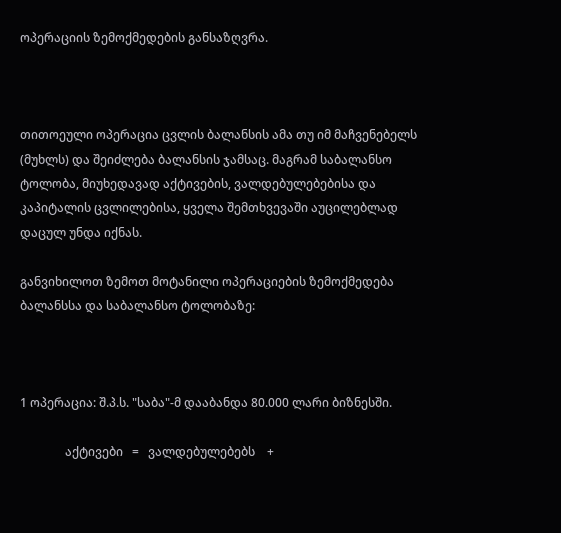ოპერაციის ზემოქმედების განსაზღვრა.



თითოეული ოპერაცია ცვლის ბალანსის ამა თუ იმ მაჩვენებელს (მუხლს) და შეიძლება ბალანსის ჯამსაც. მაგრამ საბალანსო ტოლობა, მიუხედავად აქტივების, ვალდებულებებისა და კაპიტალის ცვლილებისა, ყველა შემთხვევაში აუცილებლად დაცულ უნდა იქნას.

განვიხილოთ ზემოთ მოტანილი ოპერაციების ზემოქმედება ბალანსსა და საბალანსო ტოლობაზე:



1 ოპერაცია: შ.პ.ს. "საბა"-მ დააბანდა 80.000 ლარი ბიზნესში.

               აქტივები   =   ვალდებულებებს    +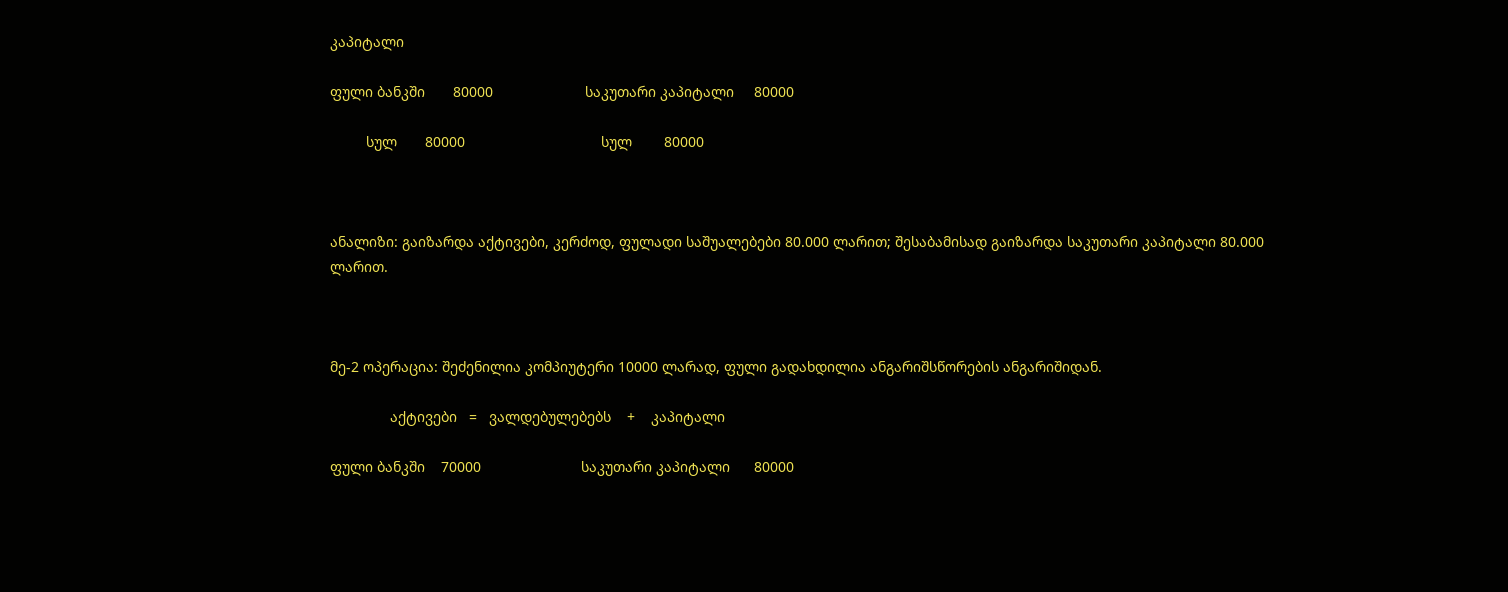კაპიტალი

ფული ბანკში       80000                       საკუთარი კაპიტალი     80000

         სულ       80000                                  სულ        80000



ანალიზი: გაიზარდა აქტივები, კერძოდ, ფულადი საშუალებები 80.000 ლარით; შესაბამისად გაიზარდა საკუთარი კაპიტალი 80.000 ლარით.



მე-2 ოპერაცია: შეძენილია კომპიუტერი 10000 ლარად, ფული გადახდილია ანგარიშსწორების ანგარიშიდან.

               აქტივები   =   ვალდებულებებს    +    კაპიტალი

ფული ბანკში    70000                         საკუთარი კაპიტალი      80000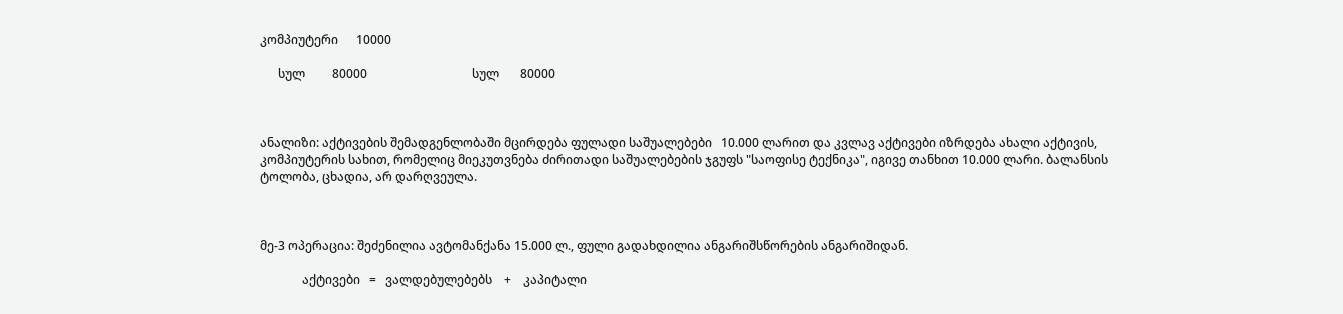კომპიუტერი      10000

      სულ         80000                                   სულ       80000



ანალიზი: აქტივების შემადგენლობაში მცირდება ფულადი საშუალებები   10.000 ლარით და კვლავ აქტივები იზრდება ახალი აქტივის, კომპიუტერის სახით, რომელიც მიეკუთვნება ძირითადი საშუალებების ჯგუფს "საოფისე ტექნიკა", იგივე თანხით 10.000 ლარი. ბალანსის ტოლობა, ცხადია, არ დარღვეულა.



მე-3 ოპერაცია: შეძენილია ავტომანქანა 15.000 ლ., ფული გადახდილია ანგარიშსწორების ანგარიშიდან.

              აქტივები   =   ვალდებულებებს    +    კაპიტალი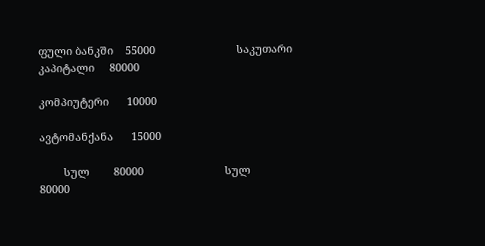ფული ბანკში    55000                           საკუთარი კაპიტალი     80000

კომპიუტერი      10000

ავტომანქანა      15000

        სულ        80000                           სულ                 80000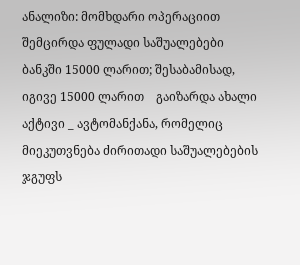ანალიზი: მომხდარი ოპერაციით შემცირდა ფულადი საშუალებები ბანკში 15000 ლარით; შესაბამისად, იგივე 15000 ლარით    გაიზარდა ახალი აქტივი _ ავტომანქანა, რომელიც მიეკუთვნება ძირითადი საშუალებების ჯგუფს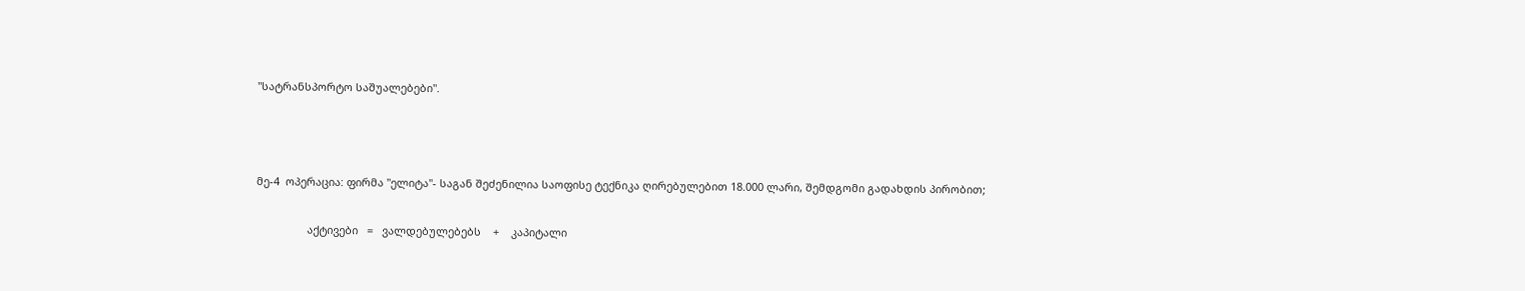"სატრანსპორტო საშუალებები".



მე-4  ოპერაცია: ფირმა "ელიტა"- საგან შეძენილია საოფისე ტექნიკა ღირებულებით 18.000 ლარი, შემდგომი გადახდის პირობით;

                 აქტივები   =   ვალდებულებებს    +    კაპიტალი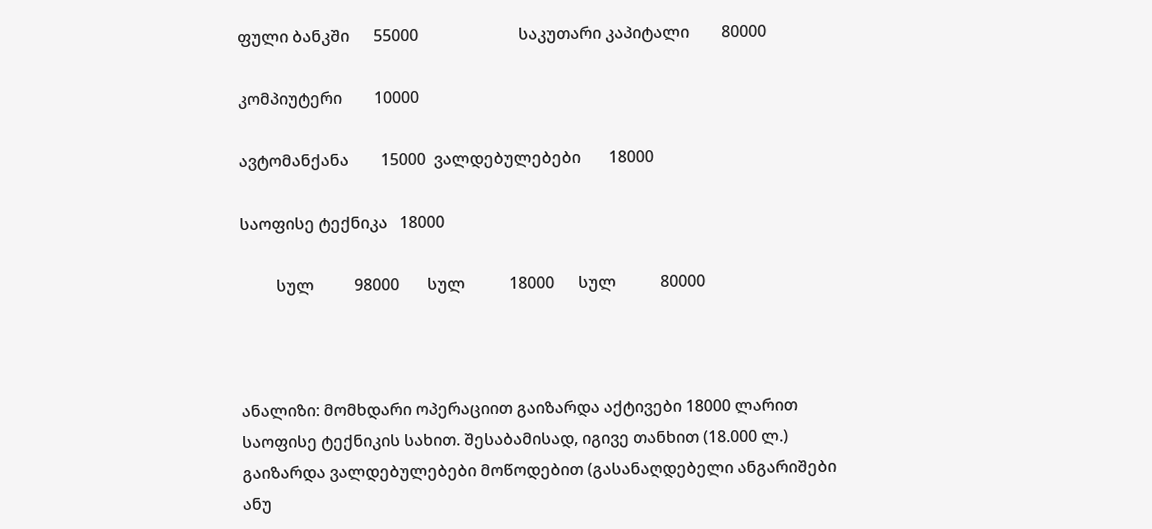ფული ბანკში      55000                         საკუთარი კაპიტალი        80000

კომპიუტერი        10000

ავტომანქანა        15000  ვალდებულებები       18000

საოფისე ტექნიკა   18000

         სულ          98000       სულ           18000      სულ           80000



ანალიზი: მომხდარი ოპერაციით გაიზარდა აქტივები 18000 ლარით საოფისე ტექნიკის სახით. შესაბამისად, იგივე თანხით (18.000 ლ.) გაიზარდა ვალდებულებები მოწოდებით (გასანაღდებელი ანგარიშები ანუ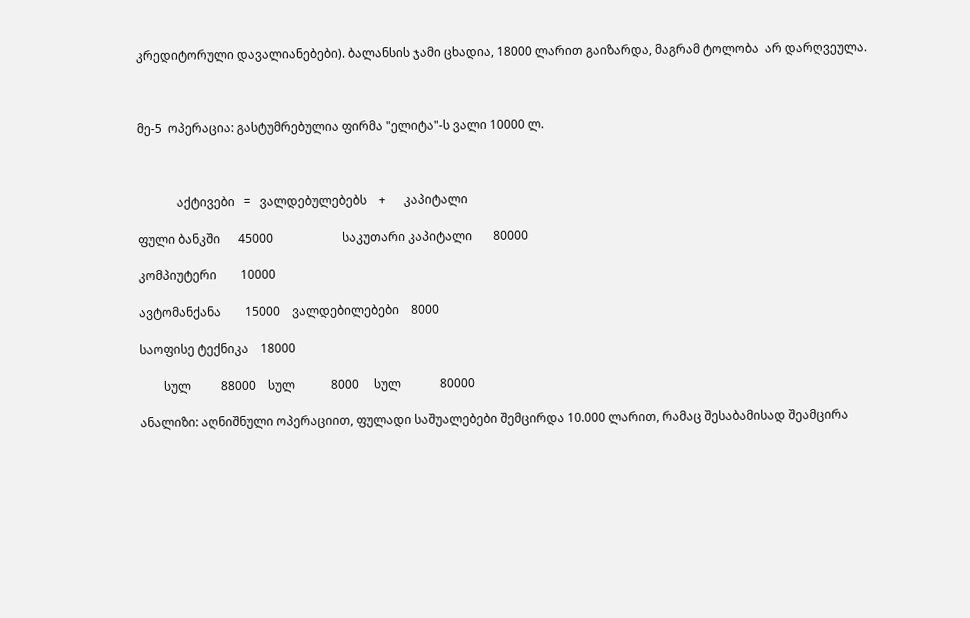კრედიტორული დავალიანებები). ბალანსის ჯამი ცხადია, 18000 ლარით გაიზარდა, მაგრამ ტოლობა  არ დარღვეულა.



მე-5  ოპერაცია: გასტუმრებულია ფირმა "ელიტა"-ს ვალი 10000 ლ.



             აქტივები   =   ვალდებულებებს    +      კაპიტალი

ფული ბანკში      45000                       საკუთარი კაპიტალი       80000

კომპიუტერი        10000

ავტომანქანა        15000    ვალდებილებები    8000

საოფისე ტექნიკა    18000

        სულ          88000    სულ            8000     სულ             80000

ანალიზი: აღნიშნული ოპერაციით, ფულადი საშუალებები შემცირდა 10.000 ლარით, რამაც შესაბამისად შეამცირა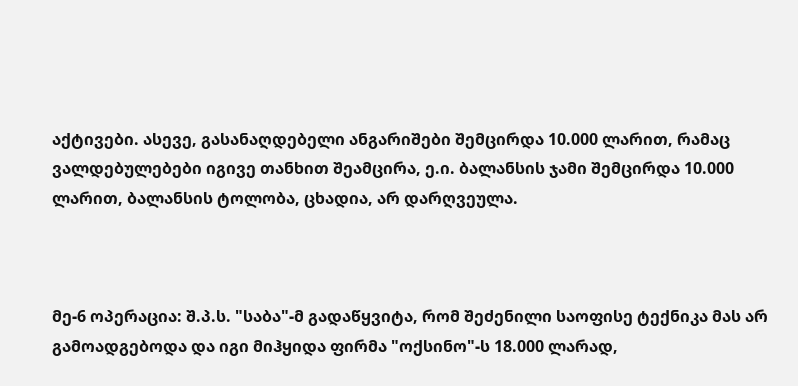აქტივები. ასევე, გასანაღდებელი ანგარიშები შემცირდა 10.000 ლარით, რამაც ვალდებულებები იგივე თანხით შეამცირა, ე.ი. ბალანსის ჯამი შემცირდა 10.000 ლარით, ბალანსის ტოლობა, ცხადია, არ დარღვეულა.



მე-6 ოპერაცია: შ.პ.ს. "საბა"-მ გადაწყვიტა, რომ შეძენილი საოფისე ტექნიკა მას არ გამოადგებოდა და იგი მიჰყიდა ფირმა "ოქსინო"-ს 18.000 ლარად,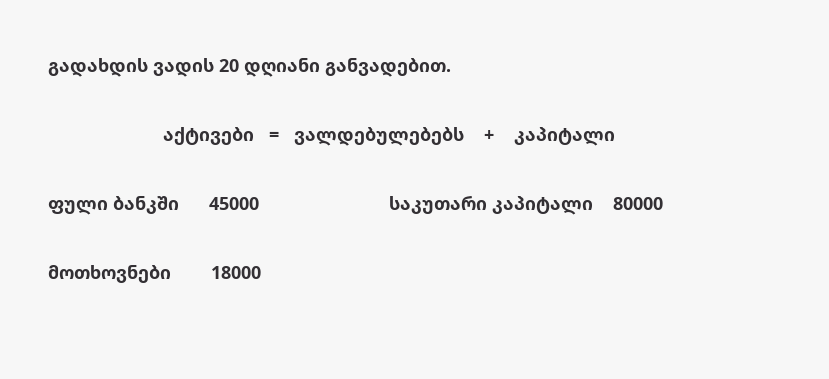გადახდის ვადის 20 დღიანი განვადებით.

                       აქტივები   =   ვალდებულებებს    +    კაპიტალი

ფული ბანკში      45000                          საკუთარი კაპიტალი    80000

მოთხოვნები        18000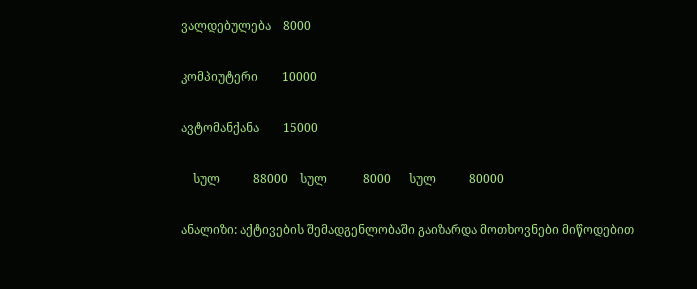ვალდებულება    8000

კომპიუტერი        10000

ავტომანქანა        15000

    სულ           88000    სულ            8000      სულ           80000

ანალიზი: აქტივების შემადგენლობაში გაიზარდა მოთხოვნები მიწოდებით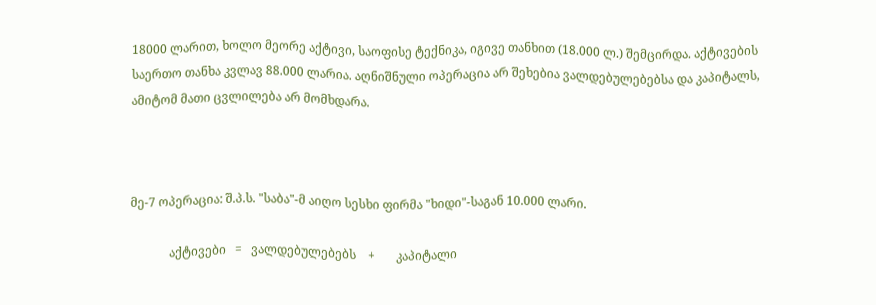18000 ლარით, ხოლო მეორე აქტივი, საოფისე ტექნიკა, იგივე თანხით (18.000 ლ.) შემცირდა. აქტივების საერთო თანხა კვლავ 88.000 ლარია. აღნიშნული ოპერაცია არ შეხებია ვალდებულებებსა და კაპიტალს, ამიტომ მათი ცვლილება არ მომხდარა.



მე-7 ოპერაცია: შ.პ.ს. "საბა"-მ აიღო სესხი ფირმა "ხიდი"-საგან 10.000 ლარი.

             აქტივები   =   ვალდებულებებს    +       კაპიტალი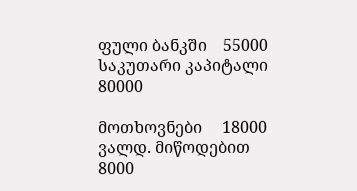ფული ბანკში    55000                              საკუთარი კაპიტალი       80000

მოთხოვნები     18000     ვალდ. მიწოდებით   8000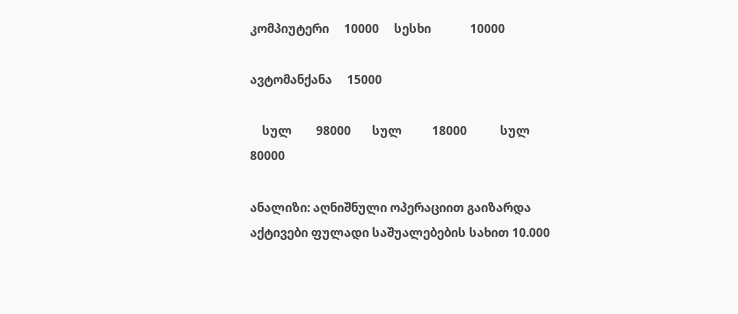კომპიუტერი     10000     სესხი             10000

ავტომანქანა     15000

    სულ        98000       სულ          18000           სულ            80000

ანალიზი: აღნიშნული ოპერაციით გაიზარდა აქტივები ფულადი საშუალებების სახით 10.000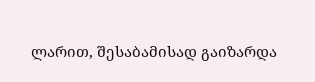ლარით, შესაბამისად გაიზარდა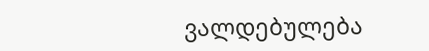ვალდებულება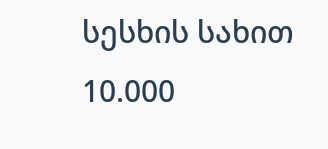სესხის სახით 10.000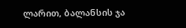ლარით, ბალანსის ჯა